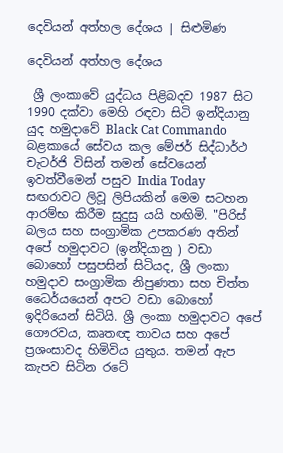දෙවියන් අත්හල දේශය | සිළුමිණ

දෙවියන් අත්හල දේශය

 ශ්‍රී ලංකාවේ යුද්ධය පිළිබදව 1987 සිට 1990 දක්වා මෙහි රඳවා සිටි ඉන්දියානු යුද හමුදාවේ Black Cat Commando බළකායේ සේවය කල මේජර් සිද්ධාර්ථ චැටර්ජි විසින් තමන් සේවයෙන් ඉවත්වීමෙන් පසුව India Today සඟරාවට ලිවූ ලිපියකින් මෙම සටහන ආරම්භ කිරීම සුදුසු යයි හඟිමි. "පිරිස් බලය සහ සංග්‍රාමික උපකරණ අතින් අපේ හමුදාවට (ඉන්දියානු ) වඩා බොහෝ පසුපසින් සිටියද, ශ්‍රී ලංකා හමුදාව සංග්‍රාමික නිපුණතා සහ චිත්ත ධෛර්යයෙන් අපට වඩා බොහෝ ඉදිරියෙන් සිටියි. ශ්‍රී ලංකා හමුදාවට අපේ ගෞරවය, කෘතඥ තාවය සහ අපේ ප්‍රශංසාවද හිමිවිය යුතුය. තමන් ඇප කැපව සිටින රටේ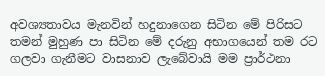අවශ්‍යතාවය මැනවින් හදුනාගෙන සිටින මේ පිරිසට තමන් මුහුණ පා සිටින මේ දරුනු අභාගයෙන් තම රට ගලවා ගැනීමට වාසනාව ලැබේවායි මම ප්‍රාර්ථනා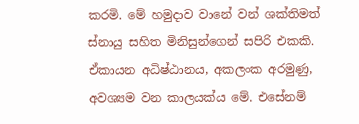කරමි. මේ හමුදාව වානේ වන් ශක්තිමත් ස්නායු සහිත මිනිසුන්ගෙන් සපිරි එකකි. ඒකායන අධිෂ්ඨානය, අකලංක අරමුණු, අවශ්‍යම වන කාලයක්ය මේ. එසේනම්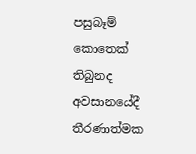පසුබෑම් කොතෙක් තිබුනද අවසානයේදී තීරණාත්මක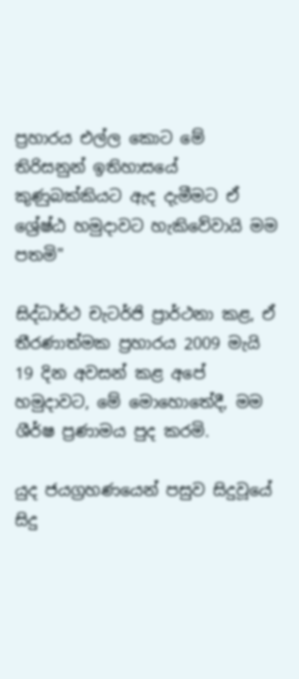ප්‍රහාරය එල්ල කොට මේ තිරිසනුන් ඉතිහාසයේ කුණුබක්කියට ඇද දැමීමට ඒ ශ්‍රේෂ්ඨ හමුදාවට හැකිවේවායි මම පතමි"

සිද්ධාර්ථ චැටර්ජි ප්‍රාර්ථනා කළ, ඒ තීරණාත්මක ප්‍රහාරය 2009 මැයි 19 දින අවසන් කළ අපේ හමුදාවට, මේ මොහොතේදී, මම ශීර්ෂ ප්‍රණාමය පුද කරමි.

යුද ජයග්‍රහණයෙන් පසුව සිදුවූයේ සිදු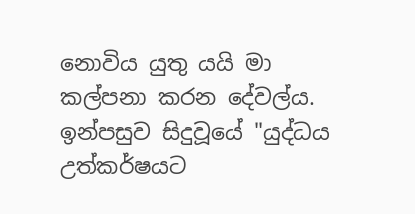නොවිය යුතු යයි මා කල්පනා කරන දේවල්ය. ඉන්පසුව සිදුවූයේ "යුද්ධය උත්කර්ෂයට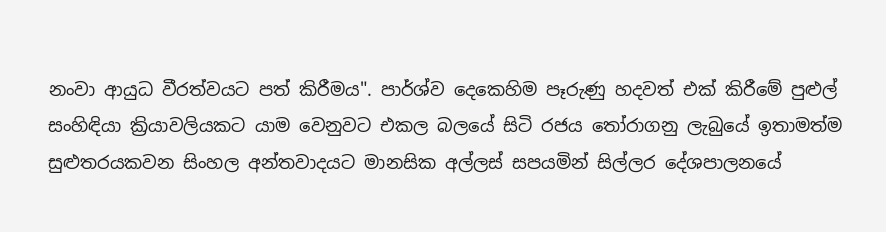නංවා ආයුධ වීරත්වයට පත් කිරීමය". පාර්ශ්ව දෙකෙහිම පෑරුණු හදවත් එක් කිරීමේ පුළුල් සංහිඳියා ක්‍රියාවලියකට යාම වෙනුවට එකල බලයේ සිටි රජය තෝරාගනු ලැබුයේ ඉතාමත්ම සුළුතරයකවන සිංහල අන්තවාදයට මානසික අල්ලස් සපයමින් සිල්ලර දේශපාලනයේ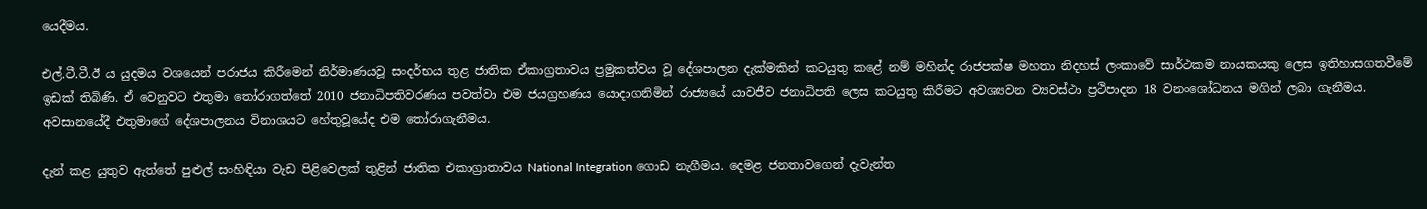යෙදීමය.

එල්.ටී.ටී.ඊ ය යුදමය වශයෙන් පරාජය කිරීමෙන් නිර්මාණයවූ සංදර්භය තුළ ජාතික ඒකාග්‍රතාවය ප්‍රමුකත්වය වූ දේශපාලන දැක්මකින් කටයුතු කළේ නම් මහින්ද රාජපක්ෂ මහතා නිදහස් ලංකාවේ සාර්ථකම නායකයකු ලෙස ඉතිහාසගතවීමේ ඉඩක් තිබිණි. ඒ වෙනුවට එතුමා තෝරාගත්තේ 2010 ජනාධිපතිවරණය පවත්වා එම ජයග්‍රහණය යොදාගනිමින් රාජ්‍යයේ යාවජීව ජනාධිපති ලෙස කටයුතු කිරීමට අවශ්‍යවන ව්‍යවස්ථා ප්‍රථිපාදන 18 වනංශෝධනය මගින් ලබා ගැනීමය. අවසානයේදී එතුමාගේ දේශපාලනය විනාශයට හේතුවූයේද එම තෝරාගැනීමය.

දැන් කළ යුතුව ඇත්තේ පුළුල් සංහිඳියා වැඩ පිළිවෙලක් තුළින් ජාතික එකාග්‍රාතාවය National Integration ගොඩ නැගීමය. දෙමළ ජනතාවගෙන් දැවැන්ත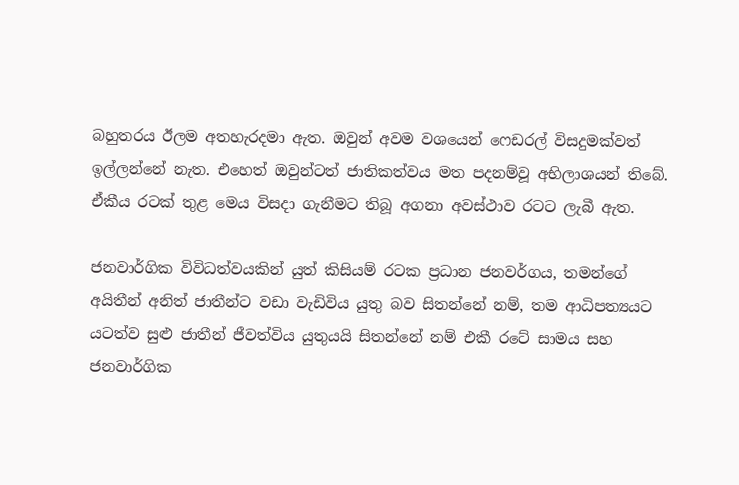බහුතරය ඊලම අතහැරදමා ඇත. ඔවුන් අවම වශයෙන් ෆෙඩරල් විසදුමක්වත් ඉල්ලන්නේ නැත. එහෙත් ඔවුන්ටත් ජාතිකත්වය මත පදනම්වූ අභිලාශයන් තිබේ. ඒකීය රටක් තුළ මෙය විසදා ගැනීමට තිබූ අගනා අවස්ථාව රටට ලැබී ඇත.

ජනවාර්ගික විවිධත්වයකින් යුත් කිසියම් රටක ප්‍රධාන ජනවර්ගය, තමන්ගේ අයිතීන් අනිත් ජාතීන්ට වඩා වැඩිවිය යුතු බව සිතන්නේ නම්, තම ආධිපත්‍යයට යටත්ව සුළු ජාතීන් ජීවත්විය යුතුයයි සිතන්නේ නම් එකී රටේ සාමය සහ ජනවාර්ගික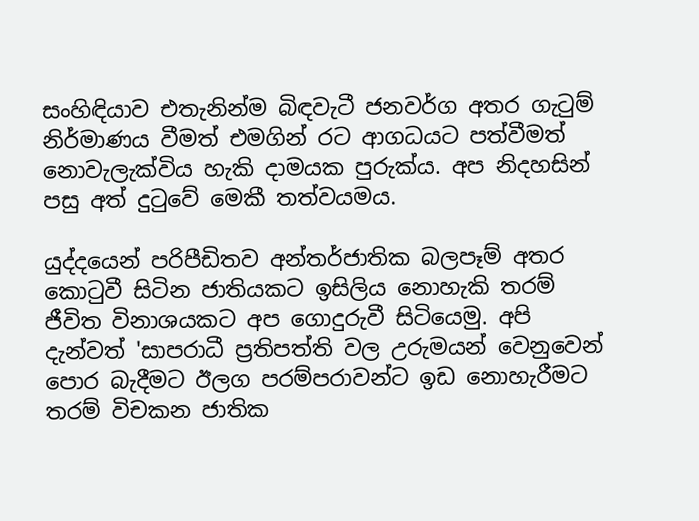සංහිඳියාව එතැනින්ම බිඳවැටී ජනවර්ග අතර ගැටුම් නිර්මාණය වීමත් එමගින් රට ආගධයට පත්වීමත් නොවැලැක්විය හැකි දාමයක පුරුක්ය. අප නිදහසින් පසු අත් දුටුවේ මෙකී තත්වයමය.

යුද්දයෙන් පරිපීඩිතව අන්තර්ජාතික බලපෑම් අතර කොටුවී සිටින ජාතියකට ඉසිලිය නොහැකි තරම් ජීවිත විනාශයකට අප ගොදුරුවී සිටියෙමු. අපි දැන්වත් 'සාපරාධී ප්‍රතිපත්ති වල උරුමයන් වෙනුවෙන් පොර බැදීමට ඊලග පරම්පරාවන්ට ඉඩ නොහැරීමට තරම් විචකන ජාතික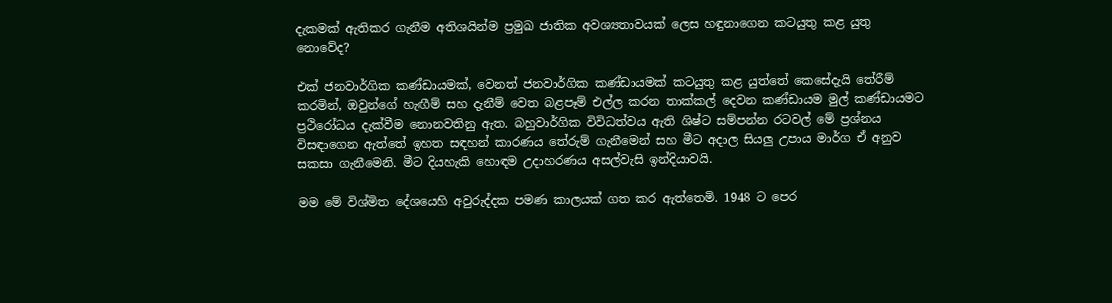දැකමක් ඇතිකර ගැනීම අතිශයින්ම ප්‍රමුඛ ජාතික අවශ්‍යතාවයක් ලෙස හඳුනාගෙන කටයුතු කළ යුතු නොවේද?

එක් ජනවාර්ගික කණ්ඩායමක්, වෙනත් ජනවාර්ගික කණ්ඩායමක් කටයුතු කළ යුත්තේ කෙසේදැයි තේරීම් කරමින්, ඔවුන්ගේ හැඟීම් සහ දැනීම් වෙත බළපෑම් එල්ල කරන තාක්කල් දෙවන කණ්ඩායම මුල් කණ්ඩායමට ප්‍රථිරෝධය දැක්වීම නොනවතිනු ඇත. බහුවාර්ගික විවිධත්වය ඇති ශිෂ්ට සම්පන්න රටවල් මේ ප්‍රශ්නය විසඳාගෙන ඇත්තේ ඉහත සඳහන් කාරණය තේරුම් ගැනීමෙන් සහ මීට අදාල සියලු උපාය මාර්ග ඒ අනුව සකසා ගැනීමෙනි. මීට දියහැකි හොඳම උදාහරණය අසල්වැසි ඉන්දියාවයි.

මම මේ විශ්මිත දේශයෙහි අවුරුද්දක පමණ කාලයක් ගත කර ඇත්තෙමි. 1948 ට පෙර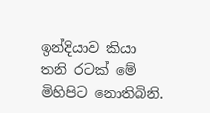ඉන්දියාව කියා තනි රටක් මේ මිහිපිට නොතිබිනි.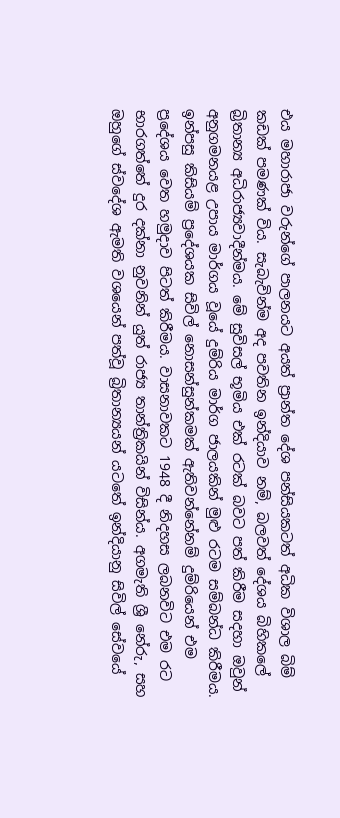එය මහාරාජා වරුන්ගේ පාලනයට අයත් ප්‍රාන්ත දේශ පන්සියකටත් අධික විශාල බිම් කඩක් පමණක් විය. සැබැවින්ම අද පවතින ඉන්දියාව නම්, බලවත් දේශය බිහිකලේ බ්‍රිතාන්‍ය අධිරාජ්‍යවාදීන්මය. මේ සුවිසල් භූමිය එක් රටක් බවට පත් කිරීම සදහා ඔවුන් අනුගමනයළ උපාය මාර්ගය වූයේ දුම්රිය මාර්ග ජාලයකින් මුළු රටම සම්බන්ධ කිරීමය. ඉන්පසු කිසියම් ප්‍රදේශයක සිවිල් නොසන්සුන්කමක් ඇතිවන්නේනම් දුම්රියෙන් එම ප්‍රදේශය වෙත හමුදාව පිටත් කිරීමය. වාසනාවකට 1948 දී නිදහස ලබනවිට එම රට භාරගත්තේ දුර දක්නා නුවනින් යුත් රාජ්‍ය තාන්ත්‍රිකයින් විසින්ය. අගමැති ශ්‍රී නේරු, සහ ඔහුගේ ස්වදේශ ඇමති වශයෙන් පත්වූ බ්‍රිතාන්‍යයන් යටතේ ඉන්දියානු සිවිල් සේවයේ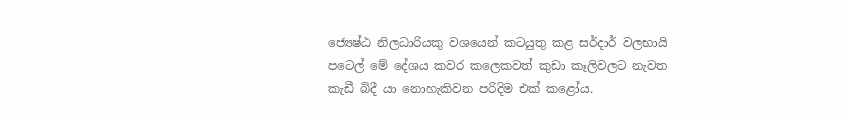ජ්‍යෙෂ්ඨ නිලධාරියකු වශයෙන් කටයුතු කළ සර්දාර් වලභායි පටෙල් මේ දේශය කවර කලෙකවත් කුඩා කෑලිවලට නැවත කැඩී බිදී යා නොහැකිවන පරිදිම එක් කළෝය.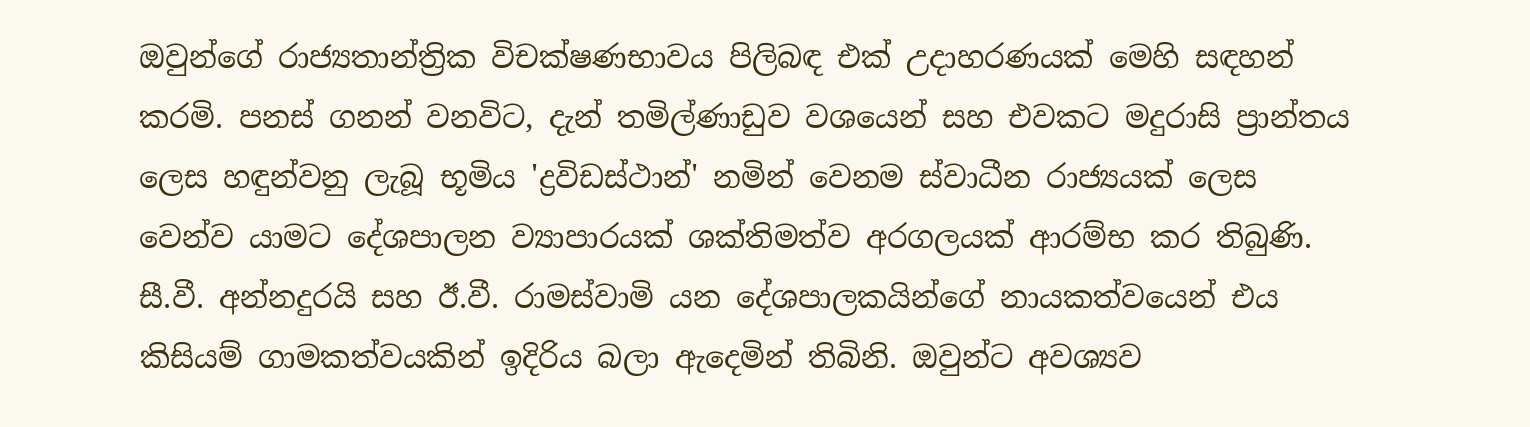ඔවුන්ගේ රාජ්‍යතාන්ත්‍රික විචක්ෂණභාවය පිලිබඳ එක් උදාහරණයක් මෙහි සඳහන් කරමි. පනස් ගනන් වනවිට, දැන් තමිල්ණාඩුව වශයෙන් සහ එවකට මදුරාසි ප්‍රාන්තය ලෙස හඳුන්වනු ලැබූ භූමිය 'ද්‍රවිඩස්ථාන්' නමින් වෙනම ස්වාධීන රාජ්‍යයක් ලෙස වෙන්ව යාමට දේශපාලන ව්‍යාපාරයක් ශක්තිමත්ව අරගලයක් ආරම්භ කර තිබුණි. සී.වී. අන්නදුරයි සහ ඊ.වී. රාමස්වාමි යන දේශපාලකයින්ගේ නායකත්වයෙන් එය කිසියම් ගාමකත්වයකින් ඉදිරිය බලා ඇදෙමින් තිබිනි. ඔවුන්ට අවශ්‍යව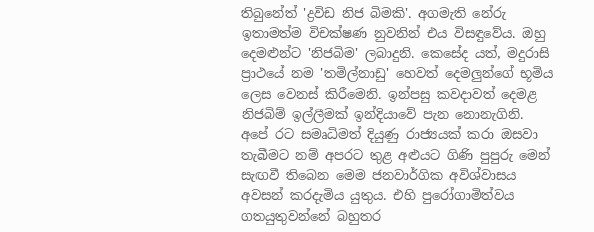තිබුනේත් 'ද්‍රවිඩ නිජ බිමකි'. අගමැති නේරු ඉතාමත්ම විචක්ෂණ නුවනින් එය විසඳුවේය. ඔහු දෙමළුන්ට 'නිජබිම' ලබාදුනි. කෙසේද යත්, මදුරාසි ප්‍රාථයේ නම 'තමිල්නාඩු' හෙවත් දෙමලුන්ගේ භූමිය ලෙස වෙනස් කිරීමෙනි. ඉන්පසු කවදාවත් දෙමළ නිජබිම් ඉල්ලීමක් ඉන්දියාවේ පැන නොනැගිනි. අපේ රට සමෘධිමත් දියුණු රාජ්‍යයක් කරා ඔසවා තැබීමට නම් අපරට තුළ අළුයට ගිණි පුපුරු මෙන් සැඟවී තිබෙන මෙම ජනවාර්ගික අවිශ්වාසය අවසන් කරදැමිය යුතුය. එහි පුරෝගාමිත්වය ගතයුතුවන්නේ බහුතර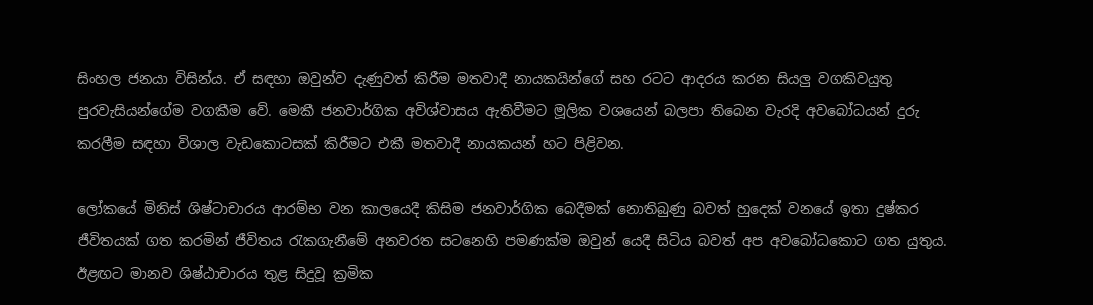සිංහල ජනයා විසින්ය. ඒ සඳහා ඔවුන්ව දැණුවත් කිරීම මතවාදී නායකයින්ගේ සහ රටට ආදරය කරන සියලු වගකිවයුතු පුරවැසියන්ගේම වගකීම වේ. මෙකී ජනවාර්ගික අවිශ්වාසය ඇතිවීමට මූලික වශයෙන් බලපා තිබෙන වැරදි අවබෝධයන් දුරු කරලීම සඳහා විශාල වැඩකොටසක් කිරීමට එකී මතවාදී නායකයන් හට පිළිවන.

ලෝකයේ මිනිස් ශිෂ්ටාචාරය ආරම්භ වන කාලයෙදී කිසිම ජනවාර්ගික බෙදීමක් නොතිබුණු බවත් හුදෙක් වනයේ ඉතා දුෂ්කර ජීවිතයක් ගත කරමින් ජීවිතය රැකගැනීමේ අනවරත සටනෙහි පමණක්ම ඔවුන් යෙදී සිටිය බවත් අප අවබෝධකොට ගත යුතුය. ඊළඟට මානව ශිෂ්ඨාචාරය තුළ සිදුවූ ක්‍රමික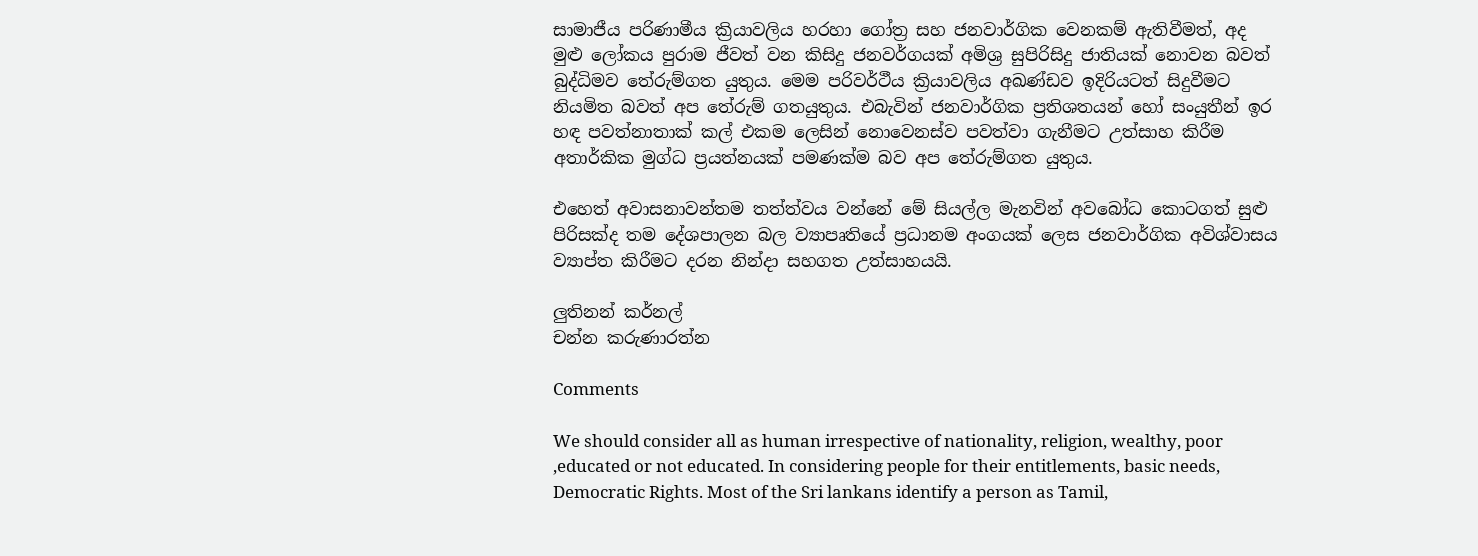සාමාජීය පරිණාමීය ක්‍රියාවලිය හරහා ගෝත්‍ර සහ ජනවාර්ගික වෙනකම් ඇතිවීමත්, අද මුළු ලෝකය පුරාම ජීවත් වන කිසිදු ජනවර්ගයක් අමිශ්‍ර සුපිරිසිදු ජාතියක් නොවන බවත් බුද්ධිමව තේරුම්ගත යුතුය. මෙම පරිවර්ථීය ක්‍රියාවලිය අඛණ්ඩව ඉදිරියටත් සිදුවීමට නියමිත බවත් අප තේරුම් ගතයුතුය. එබැවින් ජනවාර්ගික ප්‍රතිශතයන් හෝ සංයුතීන් ඉර හඳ පවත්නාතාක් කල් එකම ලෙසින් නොවෙනස්ව පවත්වා ගැනීමට උත්සාහ කිරීම අතාර්කික මුග්ධ ප්‍රයත්නයක් පමණක්ම බව අප තේරුම්ගත යුතුය.

එහෙත් අවාසනාවන්තම තත්ත්වය වන්නේ මේ සියල්ල මැනවින් අවබෝධ කොටගත් සුළු පිරිසක්ද තම දේශපාලන බල ව්‍යාපෘතියේ ප්‍රධානම අංගයක් ලෙස ජනවාර්ගික අවිශ්වාසය ව්‍යාප්ත කිරීමට දරන නින්දා සහගත උත්සාහයයි.

ලුතිනන් කර්නල්
චන්න කරුණාරත්න

Comments

We should consider all as human irrespective of nationality, religion, wealthy, poor ,educated or not educated. In considering people for their entitlements, basic needs, Democratic Rights. Most of the Sri lankans identify a person as Tamil,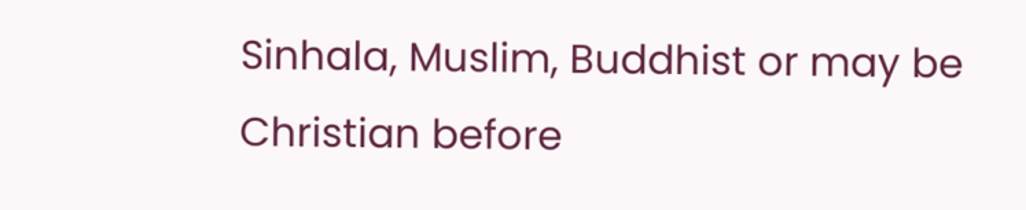Sinhala, Muslim, Buddhist or may be Christian before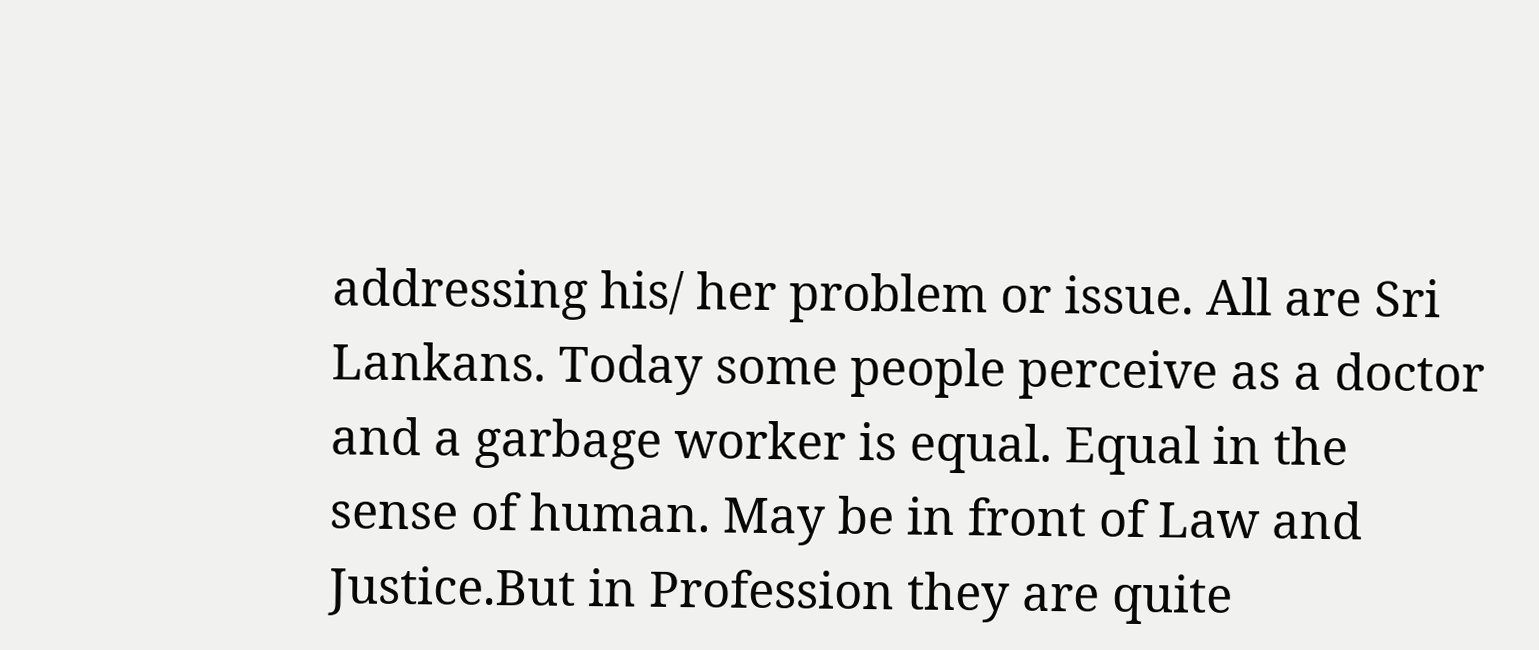addressing his/ her problem or issue. All are Sri Lankans. Today some people perceive as a doctor and a garbage worker is equal. Equal in the sense of human. May be in front of Law and Justice.But in Profession they are quite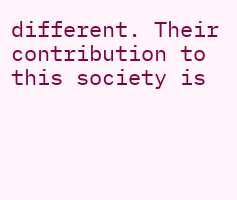different. Their contribution to this society is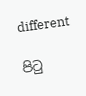different

පිටු